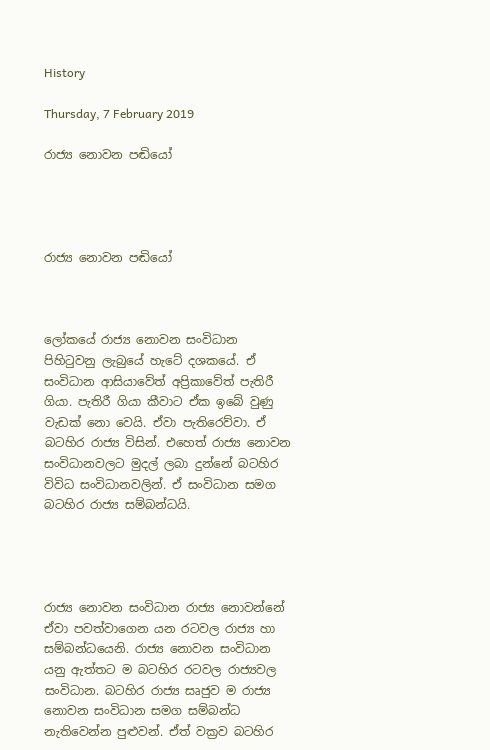History

Thursday, 7 February 2019

රාජ්‍ය නොවන පඬියෝ




රාජ්‍ය නොවන පඬියෝ



ලෝකයේ රාජ්‍ය නොවන සංවිධාන පිහිටුවනු ලැබුයේ හැටේ දශකයේ. ඒ සංවිධාන ආසියාවේත් අප්‍රිකාවේත් පැතිරී ගියා. පැතිරී ගියා කීවාට ඒක ඉබේ වුණු වැඩක් නො වෙයි. ඒවා පැතිරෙව්වා. ඒ බටහිර රාජ්‍ය විසින්. එහෙත් රාජ්‍ය නොවන සංවිධානවලට මුදල් ලබා දුන්නේ බටහිර විවිධ සංවිධානවලින්. ඒ සංවිධාන සමග බටහිර රාජ්‍ය සම්බන්ධයි.




රාජ්‍ය නොවන සංවිධාන රාජ්‍ය නොවන්නේ ඒවා පවත්වාගෙන යන රටවල රාජ්‍ය හා සම්බන්ධයෙනි. රාජ්‍ය නොවන සංවිධාන යනු ඇත්තට ම බටහිර රටවල රාජ්‍යවල සංවිධාන. බටහිර රාජ්‍ය සෘජුව ම රාජ්‍ය  නොවන සංවිධාන සමග සම්බන්ධ නැතිවෙන්න පුළුවන්. ඒත් වක්‍රව බටහිර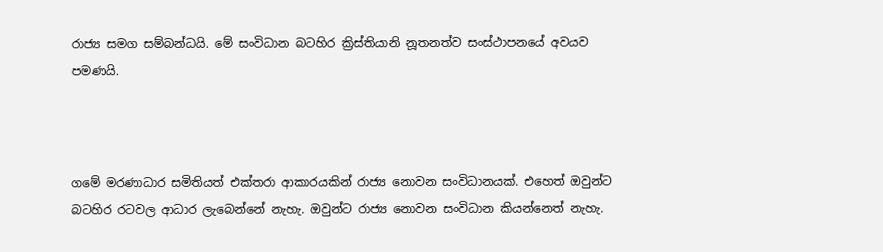රාජ්‍ය සමග සම්බන්ධයි. මේ සංවිධාන බටහිර ක්‍රිස්තියානි නූතනත්ව සංස්ථාපනයේ අවයව පමණයි.



ගමේ මරණාධාර සමිතියත් එක්තරා ආකාරයකින් රාජ්‍ය නොවන සංවිධානයක්. එහෙත් ඔවුන්ට බටහිර රටවල ආධාර ලැබෙන්නේ නැහැ. ඔවුන්ට රාජ්‍ය නොවන සංවිධාන කියන්නෙත් නැහැ.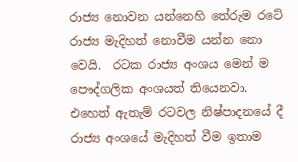රාජ්‍ය නොවන යන්නෙහි තේරුම රටේ රාජ්‍ය මැදිහත් නොවීම යන්න නො වෙයි.  රටක රාජ්‍ය අංශය මෙන් ම පෞද්ගලික අංශයත් තියෙනවා. එහෙත් ඇතැම් රටවල නිෂ්පාදනයේ දී රාජ්‍ය අංශයේ මැදිහත් වීම ඉතාම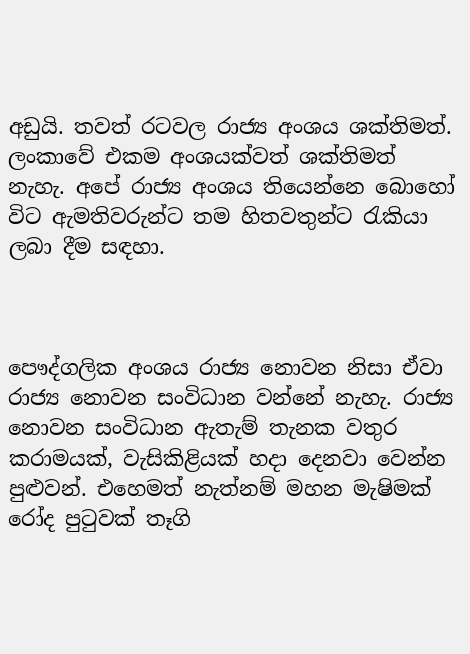අඩුයි. තවත් රටවල රාජ්‍ය අංශය ශක්තිමත්. ලංකාවේ එකම අංශයක්වත් ශක්තිමත් නැහැ. අපේ රාජ්‍ය අංශය තියෙන්නෙ බොහෝ විට ඇමතිවරුන්ට තම හිතවතුන්ට රැකියා ලබා දීම සඳහා.



පෞද්ගලික අංශය රාජ්‍ය නොවන නිසා ඒවා රාජ්‍ය නොවන සංවිධාන වන්නේ නැහැ. රාජ්‍ය නොවන සංවිධාන ඇතැම් තැනක වතුර කරාමයක්, වැසිකිළියක් හදා දෙනවා වෙන්න පුළුවන්. එහෙමත් නැත්නම් මහන මැෂිමක් රෝද පුටුවක් තෑගි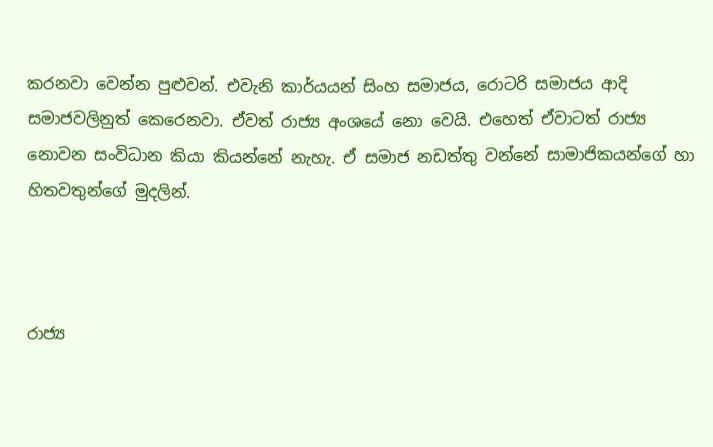කරනවා වෙන්න පුළුවන්. එවැනි කාර්යයන් සිංහ සමාජය, රොටරි සමාජය ආදි සමාජවලිනුත් කෙරෙනවා. ඒවත් රාජ්‍ය අංශයේ නො වෙයි. එහෙත් ඒවාටත් රාජ්‍ය නොවන සංවිධාන කියා කියන්නේ නැහැ. ඒ සමාජ නඩත්තු වන්නේ සාමාජිකයන්ගේ හා හිතවතුන්ගේ මුදලින්.



රාජ්‍ය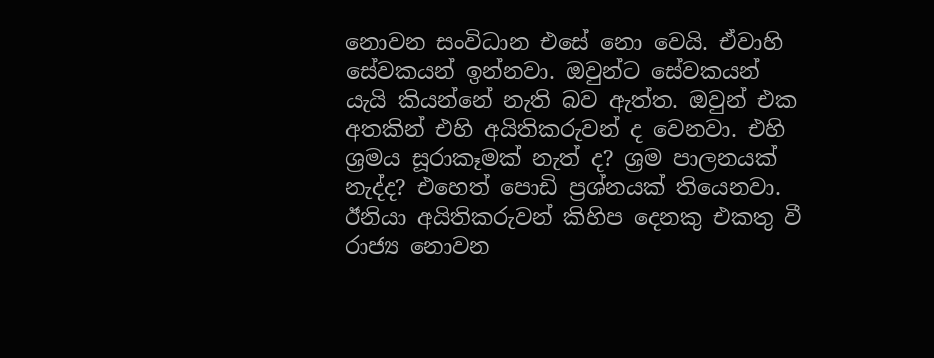නොවන සංවිධාන එසේ නො වෙයි. ඒවාහි සේවකයන් ඉන්නවා. ඔවුන්ට සේවකයන් යැයි කියන්නේ නැති බව ඇත්ත. ඔවුන් එක අතකින් එහි අයිතිකරුවන් ද වෙනවා. එහි ශ්‍රමය සූරාකෑමක් නැත් ද? ශ්‍රම පාලනයක් නැද්ද? එහෙත් පොඩි ප්‍රශ්නයක් තියෙනවා. ඊනියා අයිතිකරුවන් කිහිප දෙනකු එකතු වී රාජ්‍ය නොවන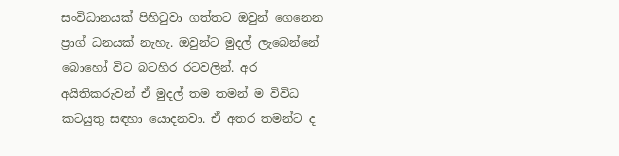සංවිධානයක් පිහිටුවා ගත්තට ඔවුන් ගෙනෙන ප්‍රාග් ධනයක් නැහැ. ඔවුන්ට මුදල් ලැබෙන්නේ බොහෝ විට බටහිර රටවලින්. අර අයිතිකරුවන් ඒ මුදල් තම තමන් ම විවිධ කටයුතු සඳහා යොදනවා. ඒ අතර තමන්ට ද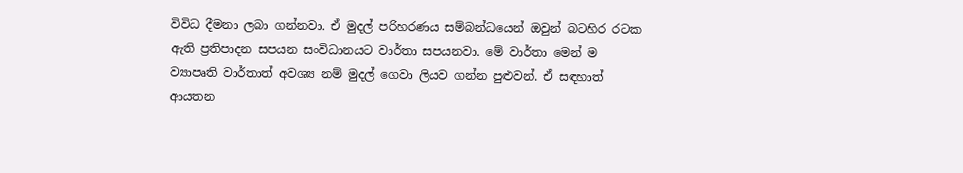විවිධ දීමනා ලබා ගන්නවා. ඒ මුදල් පරිහරණය සම්බන්ධයෙන් ඔවුන් බටහිර රටක ඇති ප්‍රතිපාදන සපයන සංවිධානයට වාර්තා සපයනවා. මේ වාර්තා මෙන් ම ව්‍යාපෘති වාර්තාත් අවශ්‍ය නම් මුදල් ගෙවා ලියව ගන්න පුළුවන්. ඒ සඳහාත් ආයතන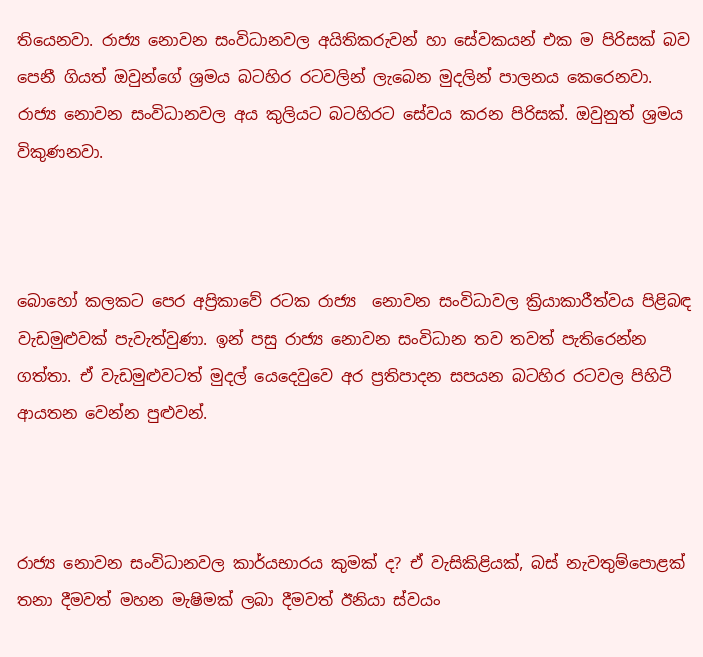තියෙනවා. රාජ්‍ය නොවන සංවිධානවල අයිතිකරුවන් හා සේවකයන් එක ම පිරිසක් බව පෙනී ගියත් ඔවුන්ගේ ශ්‍රමය බටහිර රටවලින් ලැබෙන මුදලින් පාලනය කෙරෙනවා. රාජ්‍ය නොවන සංවිධානවල අය කුලියට බටහිරට සේවය කරන පිරිසක්. ඔවුනුත් ශ්‍රමය විකුණනවා.



බොහෝ කලකට පෙර අප්‍රිකාවේ රටක රාජ්‍ය  නොවන සංවිධාවල ක්‍රියාකාරීත්වය පිළිබඳ වැඩමුළුවක් පැවැත්වුණා. ඉන් පසු රාජ්‍ය නොවන සංවිධාන තව තවත් පැතිරෙන්න ගත්තා. ඒ වැඩමුළුවටත් මුදල් යෙදෙවුවෙ අර ප්‍රතිපාදන සපයන බටහිර රටවල පිහිටී ආයතන වෙන්න පුළුවන්.



රාජ්‍ය නොවන සංවිධානවල කාර්යභාරය කුමක් ද? ඒ වැසිකිළියක්, බස් නැවතුම්පොළක් තනා දීමවත් මහන මැෂිමක් ලබා දීමවත් ඊනියා ස්වයං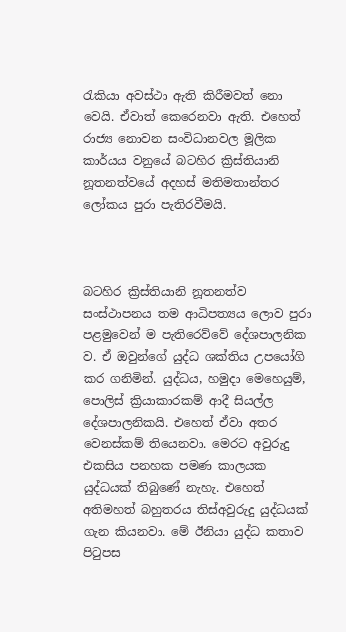රැකියා අවස්ථා ඇති කිරීමවත් නො වෙයි. ඒවාත් කෙරෙනවා ඇති. එහෙත් රාජ්‍ය නොවන සංවිධානවල මූලික කාර්යය වනුයේ බටහිර ක්‍රිස්තියානි නූතනත්වයේ අදහස් මතිමතාන්තර ලෝකය පුරා පැතිරවීමයි.



බටහිර ක්‍රිස්තියානි නූතනත්ව සංස්ථාපනය තම ආධිපත්‍යය ලොව පුරා පළමුවෙන් ම පැතිරෙව්වේ දේශපාලනික ව. ඒ ඔවුන්ගේ යුද්ධ ශක්තිය උපයෝගි කර ගනිමින්. යුද්ධය, හමුදා මෙහෙයුම්, පොලිස් ක්‍රියාකාරකම් ආදී සියල්ල දේශපාලනිකයි. එහෙත් ඒවා අතර වෙනස්කම් තියෙනවා. මෙරට අවුරුදු එකසිය පනහක පමණ කාලයක යුද්ධයක් තිබුණේ නැහැ. එහෙත් අතිමහත් බහුතරය තිස්අවුරුදු යුද්ධයක් ගැන කියනවා. මේ ඊනියා යුද්ධ කතාව පිටුපස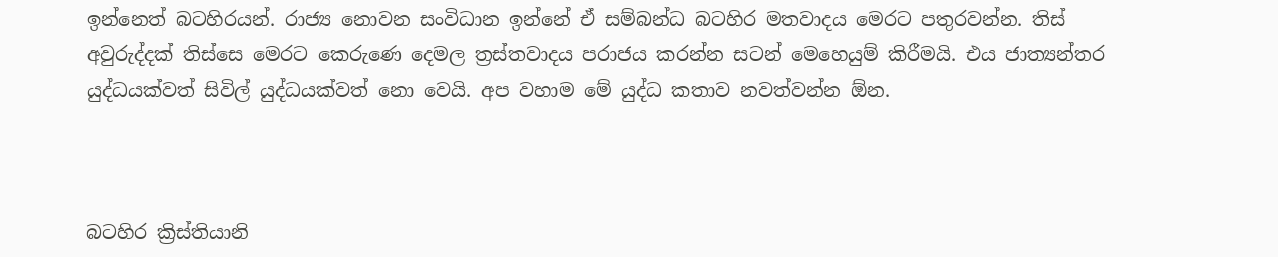ඉන්නෙත් බටහිරයන්. රාජ්‍ය නොවන සංවිධාන ඉන්නේ ඒ සම්බන්ධ බටහිර මතවාදය මෙරට පතුරවන්න. තිස් අවුරුද්දක් තිස්සෙ මෙරට කෙරුණෙ දෙමල ත්‍රස්තවාදය පරාජය කරන්න සටන් මෙහෙයුම් කිරීමයි. එය ජාත්‍යන්තර යුද්ධයක්වත් සිවිල් යුද්ධයක්වත් නො වෙයි. අප වහාම මේ යුද්ධ කතාව නවත්වන්න ඕන.



බටහිර ක්‍රිස්තියානි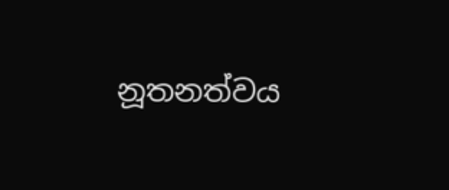නූතනත්වය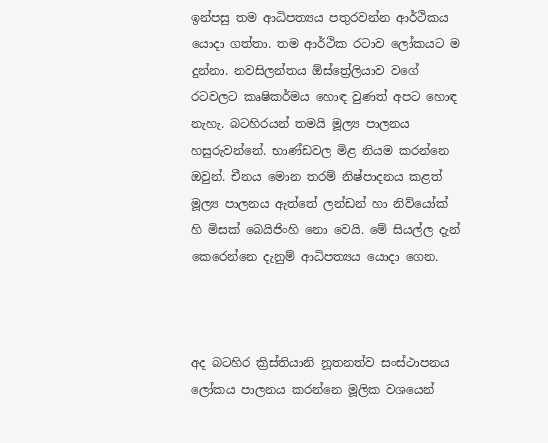ඉන්පසු තම ආධිපත්‍යය පතුරවන්න ආර්ථිකය යොදා ගත්තා. තම ආර්ථික රටාව ලෝකයට ම දුන්නා. නවසිලන්තය ඕස්ත්‍රේලියාව වගේ රටවලට කෘෂිකර්මය හොඳ වුණත් අපට හොඳ නැහැ. බටහිරයන් තමයි මූල්‍ය පාලනය හසුරුවන්නේ. භාණ්ඩවල මිළ නියම කරන්නෙ ඔවුන්. චීනය මොන තරම් නිෂ්පාදනය කළත් මූල්‍ය පාලනය ඇත්තේ ලන්ඩන් හා නිව්යෝක් හි මිසක් බෙයිජිංහි නො වෙයි. මේ සියල්ල දැන් කෙරෙන්නෙ දැනුම් ආධිපත්‍යය යොදා ගෙන.



අද බටහිර ක්‍රිස්තියානි නූතනත්ව සංස්ථාපනය ලෝකය පාලනය කරන්නෙ මූලික වශයෙන්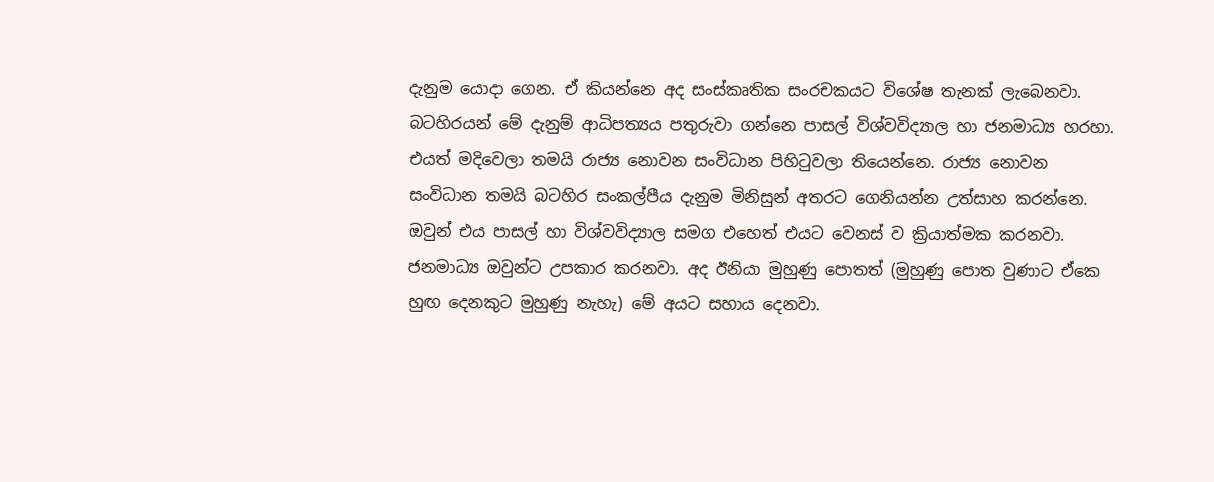දැනුම යොදා ගෙන. ඒ කියන්නෙ අද සංස්කෘතික සංරචකයට විශේෂ තැනක් ලැබෙනවා. බටහිරයන් මේ දැනුම් ආධිපත්‍යය පතුරුවා ගන්නෙ පාසල් විශ්වවිද්‍යාල හා ජනමාධ්‍ය හරහා. එයත් මදිවෙලා තමයි රාජ්‍ය නොවන සංවිධාන පිහිටුවලා තියෙන්නෙ. රාජ්‍ය නොවන සංවිධාන තමයි බටහිර සංකල්පීය දැනුම මිනිසුන් අතරට ගෙනියන්න උත්සාහ කරන්නෙ. ඔවුන් එය පාසල් හා විශ්වවිද්‍යාල සමග එහෙත් එයට වෙනස් ව ක්‍රියාත්මක කරනවා. ජනමාධ්‍ය ඔවුන්ට උපකාර කරනවා. අද ඊනියා මුහුණු පොතත් (මුහුණු පොත වුණාට ඒකෙ හුඟ දෙනකුට මුහුණු නැහැ) මේ අයට සහාය දෙනවා.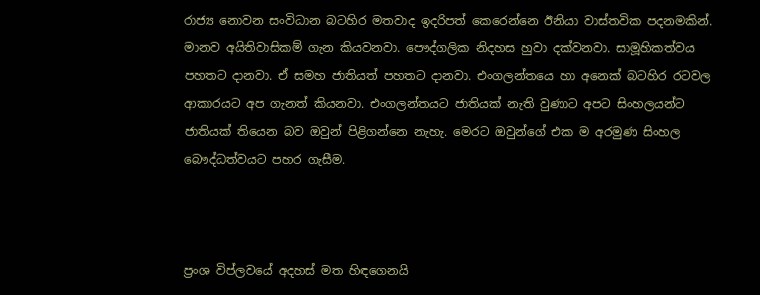රාජ්‍ය නොවන සංවිධාන බටහිර මතවාද ඉදරිපත් කෙරෙන්නෙ ඊනියා වාස්තවික පදනමකින්. මානව අයිතිවාසිකම් ගැන කියවනවා. පෞද්ගලික නිදහස හුවා දක්වනවා. සාමූහිකත්වය පහතට දානවා. ඒ සමහ ජාතියත් පහතට දානවා. එංගලන්තයෙ හා අනෙක් බටහිර රටවල ආකාරයට අප ගැනත් කියනවා. එංගලන්තයට ජාතියක් නැති වුණාට අපට සිංහලයන්ට ජාතියක් තියෙන බව ඔවුන් පිළිගන්නෙ නැහැ. මෙරට ඔවුන්ගේ එක ම අරමුණ සිංහල බෞද්ධත්වයට පහර ගැසීම.



ප්‍රංශ විප්ලවයේ අදහස් මත හිඳගෙනයි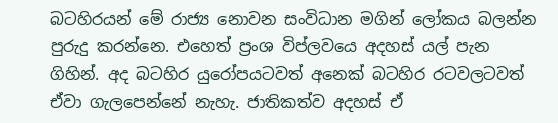බටහිරයන් මේ රාජ්‍ය නොවන සංවිධාන මගින් ලෝකය බලන්න පුරුදු කරන්නෙ. එහෙත් ප්‍රංශ විප්ලවයෙ අදහස් යල් පැන ගිහින්. අද බටහිර යුරෝපයටවත් අනෙක් බටහිර රටවලටවත් ඒවා ගැලපෙන්නේ නැහැ. ජාතිකත්ව අදහස් ඒ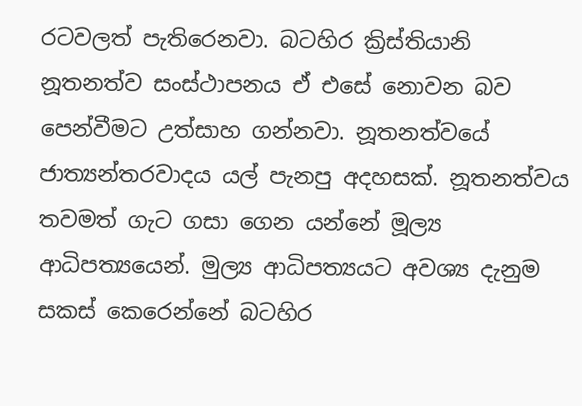රටවලත් පැතිරෙනවා. බටහිර ක්‍රිස්තියානි නූතනත්ව සංස්ථාපනය ඒ එසේ නොවන බව පෙන්වීමට උත්සාහ ගන්නවා. නූතනත්වයේ ජාත්‍යන්තරවාදය යල් පැනපු අදහසක්. නූතනත්වය තවමත් ගැට ගසා ගෙන යන්නේ මූල්‍ය ආධිපත්‍යයෙන්. මුල්‍ය ආධිපත්‍යයට අවශ්‍ය දැනුම සකස් කෙරෙන්නේ බටහිර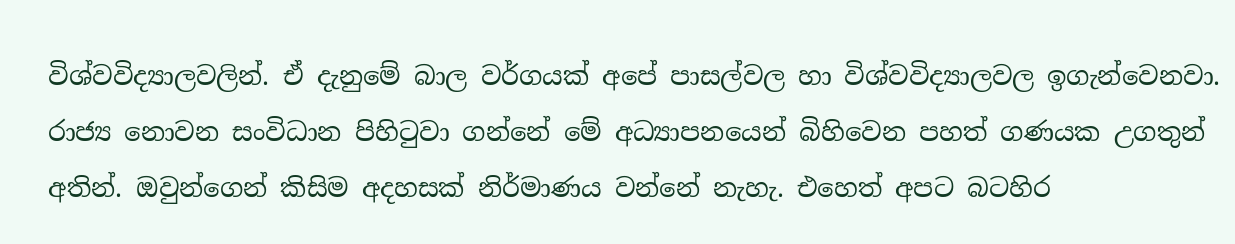විශ්වවිද්‍යාලවලින්. ඒ දැනුමේ බාල වර්ගයක් අපේ පාසල්වල හා විශ්වවිද්‍යාලවල ඉගැන්වෙනවා. රාජ්‍ය නොවන සංවිධාන පිහිටුවා ගන්නේ මේ අධ්‍යාපනයෙන් බිහිවෙන පහත් ගණයක උගතුන් අතින්. ඔවුන්ගෙන් කිසිම අදහසක් නිර්මාණය වන්නේ නැහැ. එහෙත් අපට බටහිර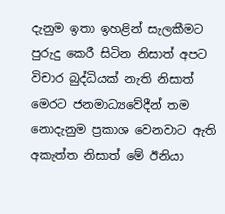දැනුම ඉතා ඉහළින් සැලකීමට පුරුදු කෙරී සිටින නිසාත් අපට විචාර බුද්ධියක් නැති නිසාත් මෙරට ජනමාධ්‍යවේදීන් තම නොදැනුම ප්‍රකාශ වෙනවාට ඇති අකැත්ත නිසාත් මේ ඊනියා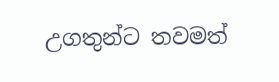උගතුන්ට තවමත්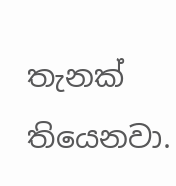තැනක් තියෙනවා.